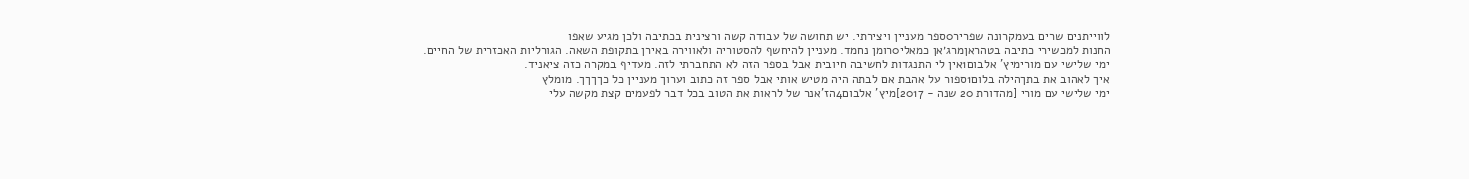לווייתנים שרים בעמקרונה שפריר0ספר מעניין ויצירתי. יש תחושה של עבודה קשה ורצינית בכתיבה ולכן מגיע שאפו
החנות למכשירי כתיבה בטהראןמרג׳אן כמאלי0רומן נחמד. מעניין להיחשף להסטוריה ולאווירה באירן בתקופת השאה. הגורליות האכזרית של החיים.
ימי שלישי עם מורימיץ' אלבום1אין לי התנגדות לחשיבה חיובית אבל בספר הזה לא התחברתי לזה. מעדיף במקרה כזה ציאניד.
איך לאהוב את בתךהילה בלום1ספור על אהבת אם לבתה היה מטיש אותי אבל ספר זה כתוב וערוך מעניין כל כךךךך. מומלץ
ימי שלישי עם מורי [מהדורת 20 שנה - 2017]מיץ' אלבום4הז'אנר של לראות את הטוב בכל דבר לפעמים קצת מקשה עלי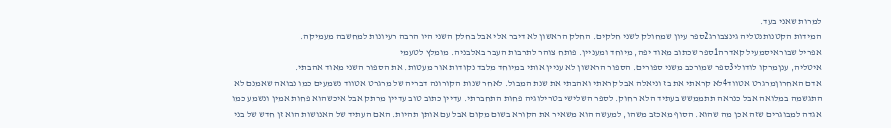למרות שאני בעד.
המידות הקטנותנטליה גינצבורג2ספר עיון שמחולק לשני חלקים. החלק הראשון לא דיבר אלי אבל בחלק השני היו הרבה רעיונות למחשבה מעמיקה.
אפריל שבוראיסמעיל קאדרה1ספר שכתוב מאוד יפה, מיוחד ומעניין. פותח צוהר לתרבות העבר באלבניה. מומלץ לטעמי
איטליה, ענןמרקו לודולי3ספר שמורכב משני ספורים. הספור הראשון לא עניין אותי במיוחד מלבד נקודות אור מעטות. את הספור השני מאוד אהבתי.
אדם האחרוןמרגרט אטווד4לא קראתי את בז וניאלה אבל קראתי ואהבתי את שנת המבול. לאחר שנות הקורונה דבריה של מרגרט אטווד נשמעים כמו נבואה שאמנם לא התגשמה במלואה אבל כנראה תתממשש בעתיד הלא רחוק. לספר השלישי בטרילוגיה פחות התחברתי. עדיין כתוב טוב עדיין מרתק אבל איכשהוא פחות אמין ונשמע כמו אגדה למבוגרים שזה אכן מה שהוא. הסוף מאכזב משהו, למעשה הוא משאיר את הקורא בשום מקום אבל עם אותן תהיות. האם העתיד של האנושות הוא זן חדש של בני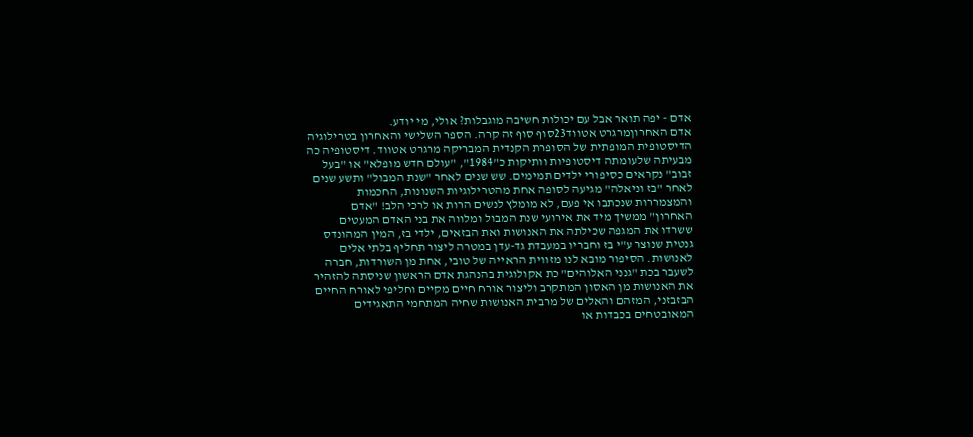אדם - יפה תואר אבל עם יכולות חשיבה מוגבלות? אולי, מי יודע.
אדם האחרוןמרגרט אטווד23סוף סוף זה קרה. הספר השלישי והאחרון בטרילוגיה הדיסטופית המופתית של הסופרת הקנדית המבריקה מרגרט אטווד. דיסטופיה כה מבעיתה שלעומתה דיסטופיות וותיקות כ"1984", "עולם חדש מופלא" או "בעל זבוב" נקראים כסיפורי ילדים תמימים. שש שנים לאחר "שנת המבול" ותשע שנים לאחר "בז וניאלה" מגיעה לסופה אחת מהטרילוגיות השנונות, החכמות והמצמררות שנכתבו אי פעם, לא מומלץ לנשים הרות או לרכי הלב! "אדם האחרון" ממשיך מיד את אירועי שנת המבול ומלווה את בני האדם המעטים ששרדו את המגפה שכילתה את האנושות ואת הבזאים, ילדי בז, המין המהונדס גנטית שנוצר ע"י בז וחבריו במעבדת גד-עדן במטרה ליצור תחליף בלתי אלים לאנושות. הסיפור מובא לנו מזווית הראייה של טובי, אחת מן השורדות, חברה לשעבר בכת "גנני האלוהים" כת אקולוגית בהנהגת אדם הראשון שניסתה להזהיר את האנושות מן האסון המתקרב וליצור אורח חיים מקיים וחליפי לאורח החיים הבזבזני, המזהם והאלים של מרבית האנושות שחיה המתחמי התאגידים המאובטחים בכבדות או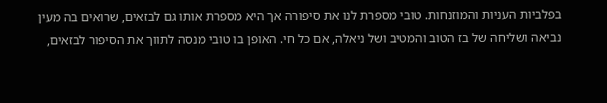בפלביות העניות והמוזנחות. טובי מספרת לנו את סיפורה אך היא מספרת אותו גם לבזאים, שרואים בה מעין נביאה ושליחה של בז הטוב והמטיב ושל ניאלה, אם כל חי. האופן בו טובי מנסה לתווך את הסיפור לבזאים,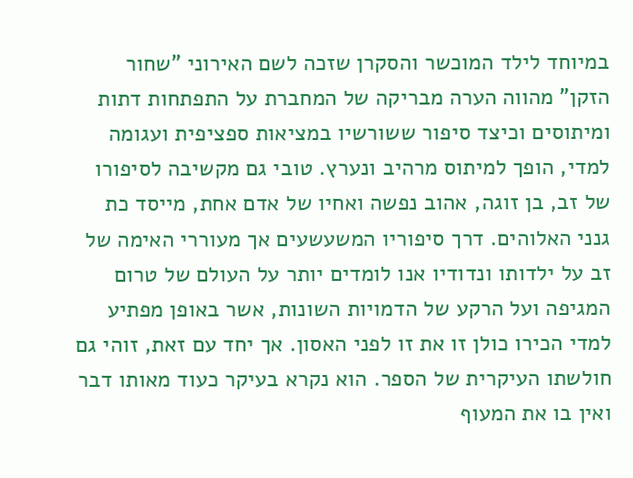במיוחד לילד המוכשר והסקרן שזכה לשם האירוני "שחור הזקן" מהווה הערה מבריקה של המחברת על התפתחות דתות ומיתוסים וכיצד סיפור ששורשיו במציאות ספציפית ועגומה למדי, הופך למיתוס מרהיב ונערץ. טובי גם מקשיבה לסיפורו של זב, בן זוגה, אהוב נפשה ואחיו של אדם אחת, מייסד כת גנני האלוהים. דרך סיפוריו המשעשעים אך מעוררי האימה של זב על ילדותו ונדודיו אנו לומדים יותר על העולם של טרום המגיפה ועל הרקע של הדמויות השונות, אשר באופן מפתיע למדי הכירו כולן זו את זו לפני האסון. אך יחד עם זאת, זוהי גם חולשתו העיקרית של הספר. הוא נקרא בעיקר כעוד מאותו דבר ואין בו את המעוף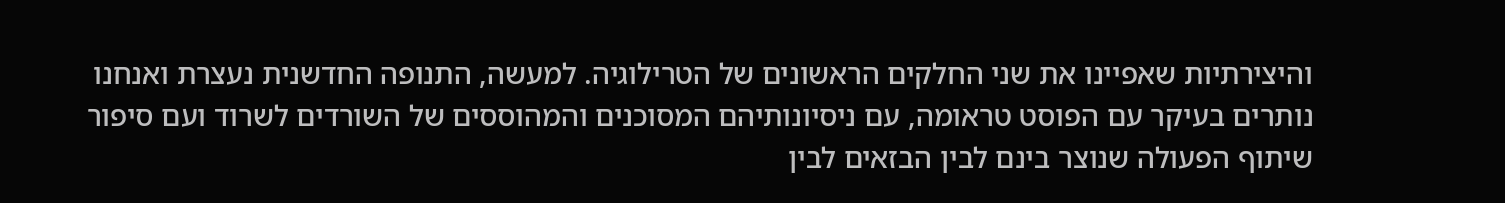והיצירתיות שאפיינו את שני החלקים הראשונים של הטרילוגיה. למעשה, התנופה החדשנית נעצרת ואנחנו נותרים בעיקר עם הפוסט טראומה, עם ניסיונותיהם המסוכנים והמהוססים של השורדים לשרוד ועם סיפור שיתוף הפעולה שנוצר בינם לבין הבזאים לבין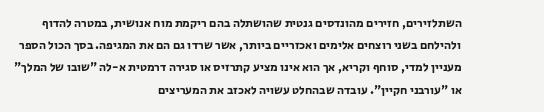השתלזירים, חזירים מהונדסים גנטית שהושתלה בהם ריקמת מוח אנושית, במטרה להדוף ולהילחם בשני רוצחים אלימים ואכזריים ביותר, אשר שרדו גם הם את המגיפה. בסך הכול הספר מעניין למדי, סוחף וקריא, אך הוא אינו מציע קתרזיס או סגירה דרמטית א-לה "שובו של המלך" או "עורבני חקיין". עובדה שבהחלט עשויה לאכזב את המעריצים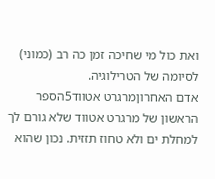ואת כול מי שחיכה זמן כה רב (כמוני) לסיומה של הטרילוגיה.
אדם האחרוןמרגרט אטווד5הספר הראשון של מרגרט אטווד שלא גורם לך למחלת ים ולא טחוז תזזית. נכון שהוא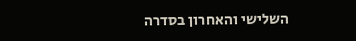השלישי והאחרון בסדרה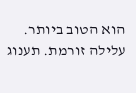הוא הטוב ביותר. עלילה זורמת. תענוג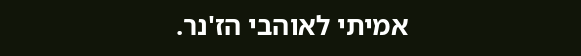אמיתי לאוהבי הז'נר.